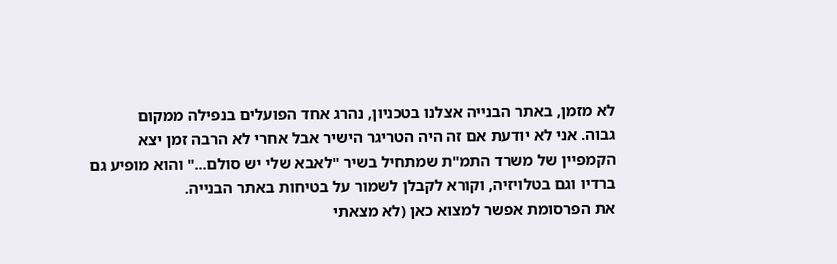לא מזמן, באתר הבנייה אצלנו בטכניון, נהרג אחד הפועלים בנפילה ממקום
גבוה. אני לא יודעת אם זה היה הטריגר הישיר אבל אחרי לא הרבה זמן יצא
הקמפיין של משרד התמ"ת שמתחיל בשיר "לאבא שלי יש סולם..." והוא מופיע גם
ברדיו וגם בטלויזיה, וקורא לקבלן לשמור על בטיחות באתר הבנייה.
את הפרסומת אפשר למצוא כאן (לא מצאתי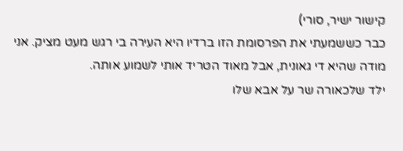קישור ישיר, סורי)
כבר כששמעתי את הפרסומת הזו ברדיו היא העירה בי רגש מעט מציק. אני מודה שהיא די גאונית, אבל מאוד הטריד אותי לשמוע אותה.
ילד שלכאורה שר על אבא שלו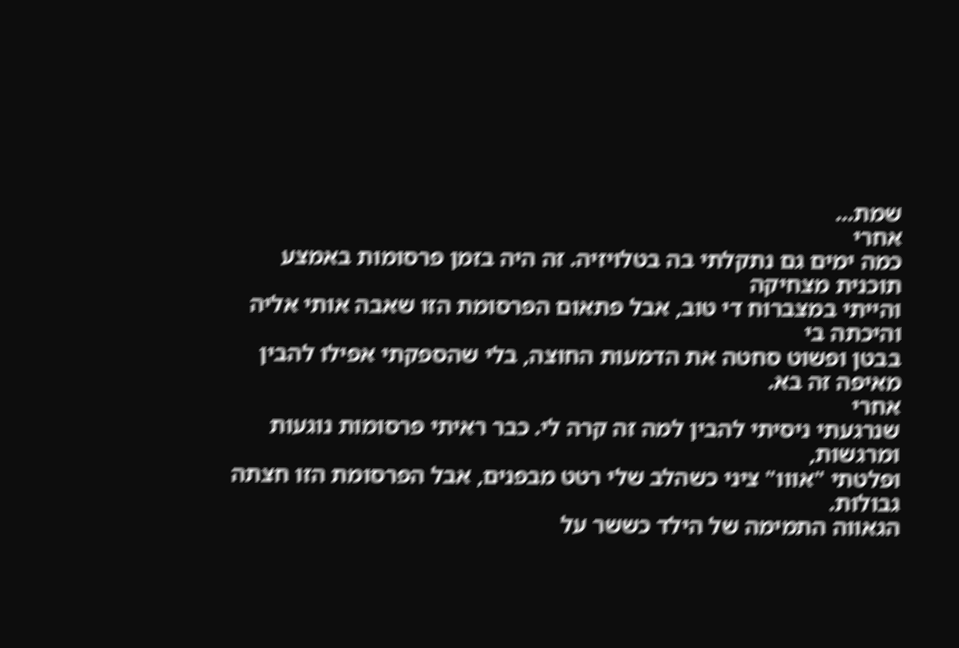שמת...
אחרי
כמה ימים גם נתקלתי בה בטלויזיה. זה היה בזמן פרסומות באמצע תוכנית מצחיקה
והייתי במצברוח די טוב, אבל פתאום הפרסומת הזו שאבה אותי אליה והיכתה בי
בבטן ופשוט סחטה את הדמעות החוצה, בלי שהספקתי אפילו להבין מאיפה זה בא.
אחרי
שנרגעתי ניסיתי להבין למה זה קרה לי. כבר ראיתי פרסומות נוגעות ומרגשות,
ופלטתי "אווו" ציני כשהלב שלי רטט מבפנים, אבל הפרסומת הזו חצתה גבולות.
הגאווה התמימה של הילד כששר על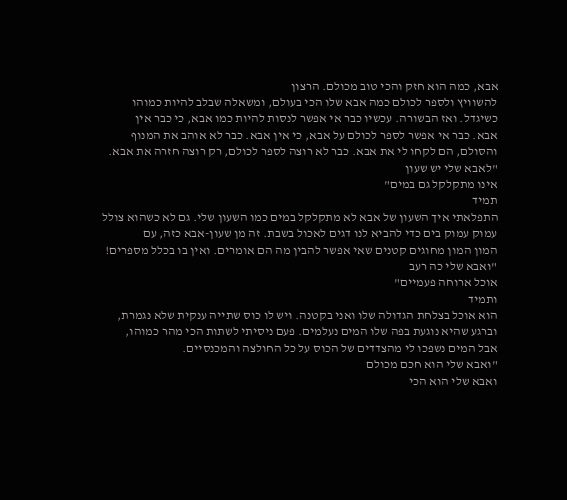אבא, כמה הוא חזק והכי טוב מכולם. הרצון
להשוויץ ולספר לכולם כמה אבא שלו הכי בעולם, ומשאלה שבלב להיות כמוהו
כשיגדל. ואז הבשורה. עכשיו כבר אי אפשר לנסות להיות כמו אבא, כי כבר אין
אבא. כבר אי אפשר לספר לכולם על אבא, כי אין אבא. כבר לא אוהב את המנוף
והסולם, הם לקחו לי את אבא. כבר לא רוצה לספר לכולם, רק רוצה חזרה את אבא.
"לאבא שלי יש שעון
אינו מתקלקל גם במים"
תמיד
התפלאתי איך השעון של אבא לא מתקלקל במים כמו השעון שלי. גם לא כשהוא צולל
עמוק עמוק בים כדי להביא לנו דגים לאכול בשבת. זה מן שעון-אבא כזה, עם
המון המון מחוגים קטנים שאי אפשר להבין מה הם אומרים. ואין בו בכלל מספרים!
"ואבא שלי כה רעב
אוכל ארוחה פעמיים"
ותמיד
הוא אוכל בצלחת הגדולה שלו ואני בקטנה. ויש לו כוס שתייה ענקית שלא נגמרת,
וברגע שהיא נוגעת בפה שלו המים נעלמים. פעם ניסיתי לשתות הכי מהר כמוהו,
אבל המים נשפכו לי מהצדדים של הכוס על כל החולצה והמכנסיים.
"ואבא שלי הוא חכם מכולם
ואבא שלי הוא הכי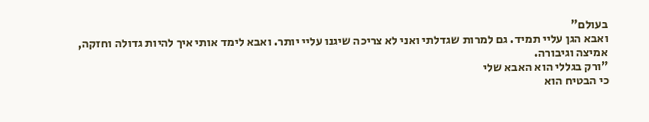בעולם"
ואבא הגן עליי תמיד. גם למרות שגדלתי ואני לא צריכה שיגנו עליי יותר. ואבא לימד אותי איך להיות גדולה וחזקה, אמיצה וגיבורה.
"ורק בגללי הוא האבא שלי
כי הבטיח הוא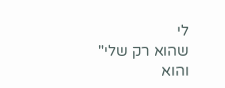לי
שהוא רק שלי"
והוא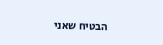הבטיח שאני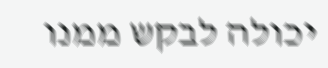יכולה לבקש ממנו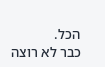הכל.
כבר לא רוצה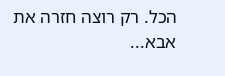הכל. רק רוצה חזרה את אבא...